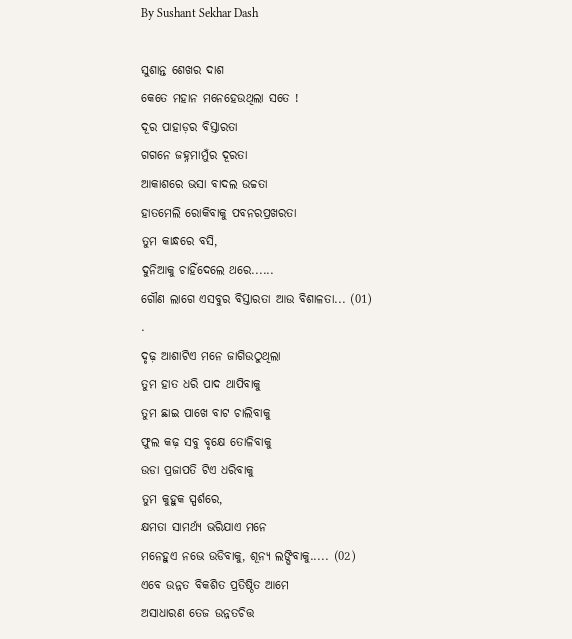By Sushant Sekhar Dash

ସୁଶାନ୍ତ ଶେଖର ଦାଶ
କେତେ ମହାନ ମନେହେଉଥିଲା ସତେ !
ଦୂର ପାହାଡ଼ର ବିସ୍ତାରତା
ଗଗନେ ଜହ୍ନମାମୁଁର ଦୂରତା
ଆକାଶରେ ଭସା ବାଦଲ ଉଚ୍ଚତା
ହାତମେଲି ରୋକିବାକୁ ପବନରପ୍ରଖରତା
ତୁମ କାନ୍ଧରେ ବସି,
ଦୁନିଆକୁ ଚାହିଁଦେଲେ ଥରେ......
ଗୌଣ ଲାଗେ ଏସବୁର ବିସ୍ତାରତା ଆଉ ବିଶାଳତା... (01)
.
ଦୃଢ଼ ଆଶାଟିଏ ମନେ ଜାଗିଉଠୁଥିଲା
ତୁମ ହାତ ଧରି ପାଦ ଥାପିବାକୁ
ତୁମ ଛାଇ ପାଖେ ବାଟ ଚାଲିବାକୁ
ଫୁଲ କଢ଼ ସବୁ ବୃକ୍ଷେ ତୋଳିବାକୁ
ଉଡା ପ୍ରଜାପତି ଟିଏ ଧରିବାକୁ
ତୁମ କୁହୁକ ସ୍ପର୍ଶରେ,
କ୍ଷମତା ସାମର୍ଥ୍ୟ ଭରିଯାଏ ମନେ
ମନେହୁଏ ନଭେ ଉଡିବାକୁ, ଶୂନ୍ୟ ଲଙ୍ଘିବାକୁ..... (02)
ଏବେ ଉନ୍ନତ ବିକଶିତ ପ୍ରତିଷ୍ଠିତ ଆମେ
ଅସାଧାରଣ ତେଜ ଉନ୍ନତଚିତ୍ତ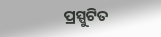ପ୍ରସ୍ପୁଟିତ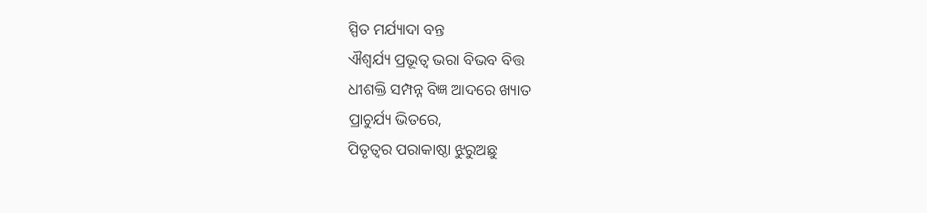ସ୍ପିତ ମର୍ଯ୍ୟାଦା ବନ୍ତ
ଐଶ୍ୱର୍ଯ୍ୟ ପ୍ରଭୂତ୍ବ ଭରା ବିଭବ ବିତ୍ତ
ଧୀଶକ୍ତି ସମ୍ପନ୍ନ ବିଜ୍ଞ ଆଦରେ ଖ୍ୟାତ
ପ୍ରାଚୁର୍ଯ୍ୟ ଭିତରେ,
ପିତୃତ୍ୱର ପରାକାଷ୍ଠା ଝୁରୁଅଛୁ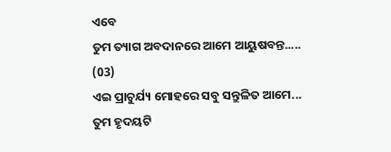ଏବେ
ତୁମ ତ୍ୟାଗ ଅବଦାନରେ ଆମେ ଆୟୁଷବନ୍ତ..... (03)
ଏଇ ପ୍ରାଚୁର୍ଯ୍ୟ ମୋହରେ ସବୁ ସନ୍ତୁଳିତ ଆମେ...
ତୁମ ହୃଦୟଟି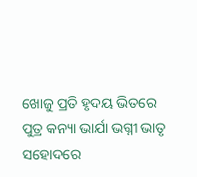ଖୋଜୁ ପ୍ରତି ହୃଦୟ ଭିତରେ
ପୁତ୍ର କନ୍ୟା ଭାର୍ଯା ଭଗ୍ନୀ ଭାତୃ ସହୋଦରେ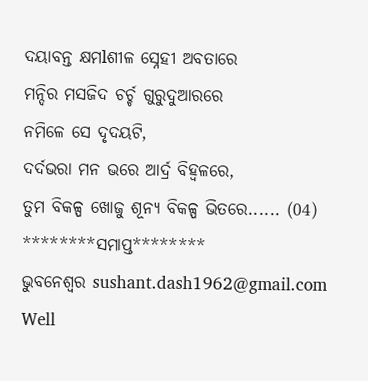ଦୟାବନ୍ତ କ୍ଷମlଶୀଳ ସ୍ନେହୀ ଅବତାରେ
ମନ୍ଦିର ମସଜିଦ ଚର୍ଚ୍ଚ ଗୁରୁଦୁଆରରେ
ନମିଳେ ସେ ଦୃଦୟଟି,
ଦର୍ଦଭରା ମନ ଭରେ ଆର୍ଦ୍ର ବିହ୍ଵଳରେ,
ତୁମ ବିକଳ୍ପ ଖୋଜୁ ଶୂନ୍ୟ ବିକଳ୍ପ ଭିତରେ...... (04)
********ସମାପ୍ତ********
ଭୁବନେଶ୍ୱର sushant.dash1962@gmail.com
Well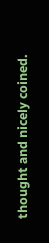thought and nicely coined.